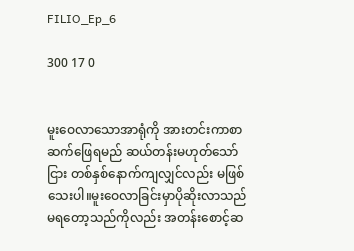FILIO_Ep_6

300 17 0


မူးဝေလာသောအာရုံကို အားတင်းကာစာဆက်ဖြေရမည် ဆယ်တန်းမဟုတ်သော်ငြား တစ်နှစ်နောက်ကျလျှင်လည်း မဖြစ်သေးပါ။မူးဝေလာခြင်းမှာပိုဆိုးလာသည် မရတော့သည်ကိုလည်း အတန်းစောင့်ဆ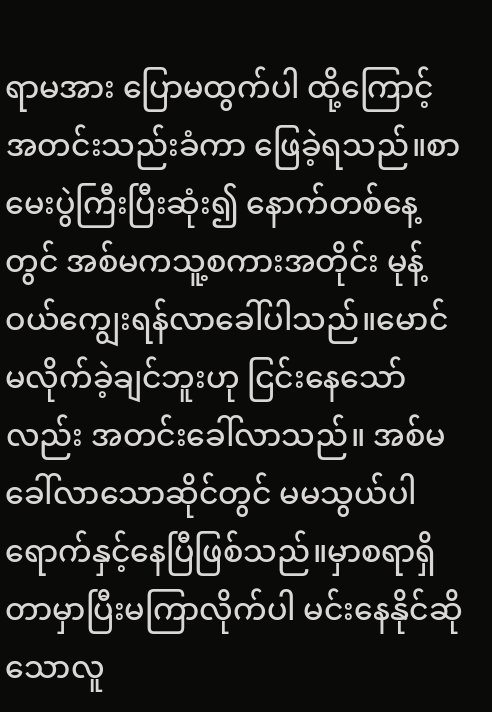ရာမအား ပြောမထွက်ပါ ထို့ကြောင့်အတင်းသည်းခံကာ ဖြေခဲ့ရသည်။စာမေးပွဲကြီးပြီးဆုံး၍ နောက်တစ်နေ့တွင် အစ်မကသူ့စကားအတိုင်း မုန့်ဝယ်ကျွေးရန်လာခေါ်ပါသည်။မောင်မလိုက်ခဲ့ချင်ဘူးဟု ငြင်းနေသော်လည်း အတင်းခေါ်လာသည်။ အစ်မခေါ်လာသောဆိုင်တွင် မမသွယ်ပါရောက်နှင့်နေပြီဖြစ်သည်။မှာစရာရှိတာမှာပြီးမကြာလိုက်ပါ မင်းနေနိုင်ဆိုသောလူ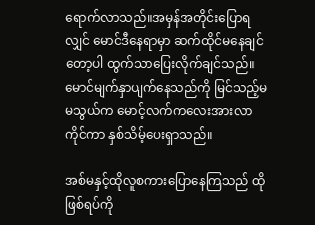ရောက်လာသည်။အမှန်အတိုင်းပြောရလျှင် မောင်ဒီနေရာမှာ ဆက်ထိုင်မနေချင်တော့ပါ ထွက်သာပြေးလိုက်ချင်သည်။မောင်မျက်နှာပျက်နေသည်ကို မြင်သည့်မမသွယ်က မောင့်လက်ကလေးအားလာကိုင်ကာ နှစ်သိမ့်ပေးရှာသည်။

အစ်မနှင့်ထိုလူစကားပြောနေကြသည် ထိုဖြစ်ရပ်ကို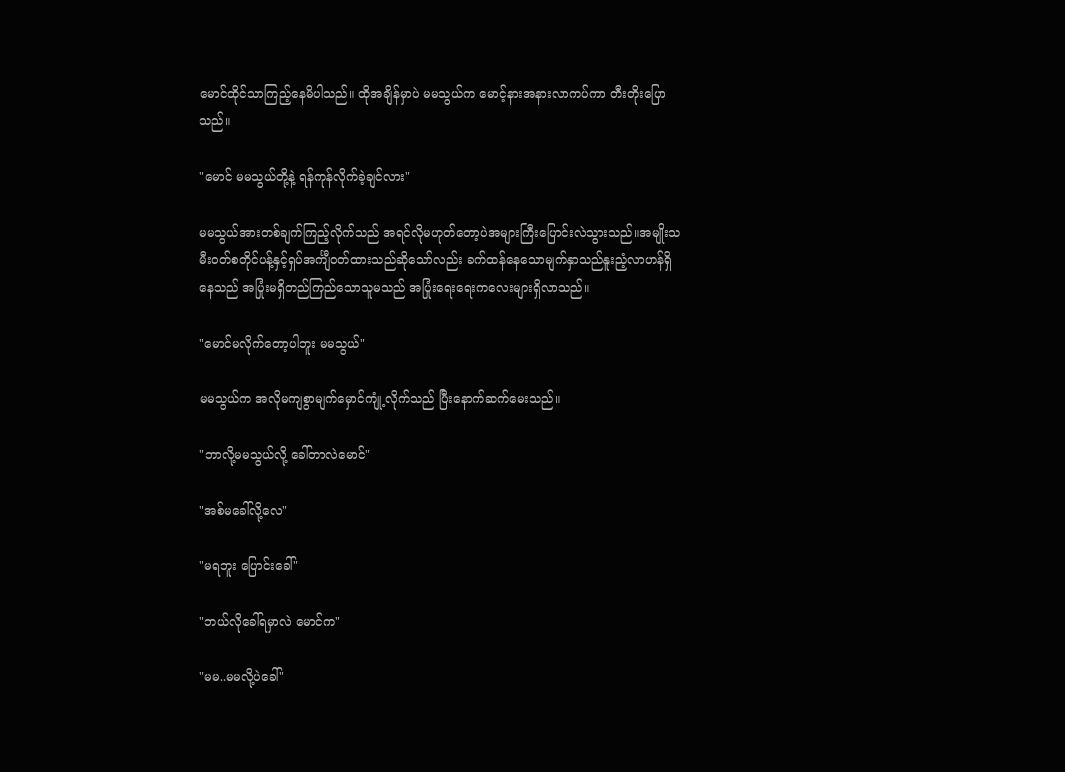မောင်ထိုင်သာကြည့်နေမိပါသည်။ ထိုအချိန်မှာပဲ မမသွယ်က မောင့်နားအနားလာကပ်ကာ တီးတိုးပြောသည်။

"မောင် မမသွယ်တို့နဲ့ ရန်ကုန်လိုက်ခဲ့ချင်လား"

မမသွယ်အားတစ်ချက်ကြည့်လိုက်သည် အရင်လိုမဟုတ်တော့ပဲအများကြီးပြောင်းလဲသွားသည်။အမျိုးသမီးဝတ်စတိုင်ပန့်နှင့်ရှပ်အင်္ကျီဝတ်ထားသည်ဆိုသော်လည်း ခက်ထန်နေသောမျက်နှာသည်နူးညံ့လာဟန်ရှိနေသည် အပြုံးမရှိတည်ကြည်သောသူမသည် အပြုံးရေးရေးကလေးများရှိလာသည်။

"မောင်မလိုက်တော့ပါဘူး မမသွယ်"

မမသွယ်က အလိုမကျစွာမျက်မှောင်ကျုံ့လိုက်သည် ပြီးနောက်ဆက်မေးသည်။

"ဘာလို့မမသွယ်လို့ ခေါ်တာလဲမောင်"

"အစ်မခေါ်လို့လေ"

"မရဘူး ပြောင်းခေါ်"

"ဘယ်လိုခေါ်ရမှာလဲ မောင်က"

"မမ..မမလို့ပဲခေါ်"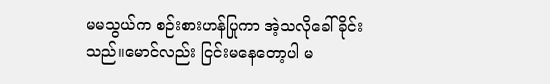မမသွယ်က စဉ်းစားဟန်ပြုကာ အဲ့သလိုခေါ်ခိုင်းသည်။မောင်လည်း ငြင်း‌မနေတော့ပါ မ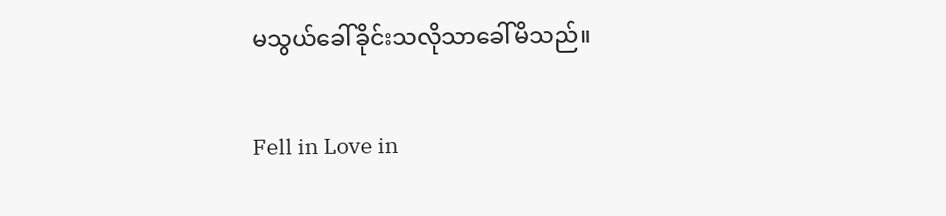မသွယ်ခေါ်ခိုင်းသလိုသာခေါ်မိသည်။

Fell in Love in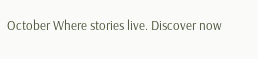October Where stories live. Discover now